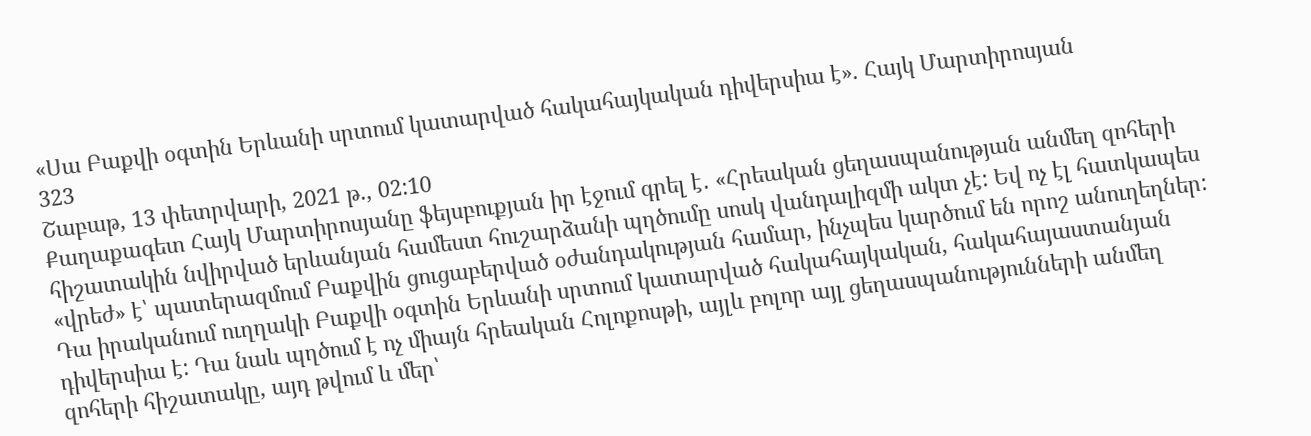«Սա Բաքվի օգտին Երևանի սրտում կատարված հակահայկական դիվերսիա է». Հայկ Մարտիրոսյան
323
Շաբաթ, 13 փետրվարի, 2021 թ., 02:10
Քաղաքագետ Հայկ Մարտիրոսյանը ֆեյսբուքյան իր էջում գրել է․ «Հրեական ցեղասպանության անմեղ զոհերի հիշատակին նվիրված երևանյան համեստ հուշարձանի պղծումը սոսկ վանդալիզմի ակտ չէ: Եվ ոչ էլ հատկապես «վրեժ» է՝ պատերազմում Բաքվին ցուցաբերված օժանդակության համար, ինչպես կարծում են որոշ անուղեղներ: Դա իրականում ուղղակի Բաքվի օգտին Երևանի սրտում կատարված հակահայկական, հակահայաստանյան դիվերսիա է: Դա նաև պղծում է ոչ միայն հրեական Հոլոքոսթի, այլև բոլոր այլ ցեղասպանությունների անմեղ զոհերի հիշատակը, այդ թվում և մեր՝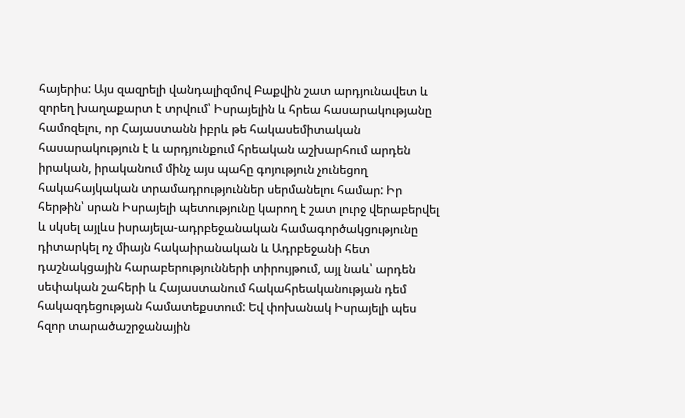հայերիս: Այս զազրելի վանդալիզմով Բաքվին շատ արդյունավետ և զորեղ խաղաքարտ է տրվում՝ Իսրայելին և հրեա հասարակությանը համոզելու, որ Հայաստանն իբրև թե հակասեմիտական հասարակություն է և արդյունքում հրեական աշխարհում արդեն իրական, իրականում մինչ այս պահը գոյություն չունեցող հակահայկական տրամադրություններ սերմանելու համար: Իր հերթին՝ սրան Իսրայելի պետությունը կարող է շատ լուրջ վերաբերվել և սկսել այլևս իսրայելա-ադրբեջանական համագործակցությունը դիտարկել ոչ միայն հակաիրանական և Ադրբեջանի հետ դաշնակցային հարաբերությունների տիրույթում, այլ նաև՝ արդեն սեփական շահերի և Հայաստանում հակահրեականության դեմ հակազդեցության համատեքստում: Եվ փոխանակ Իսրայելի պես հզոր տարածաշրջանային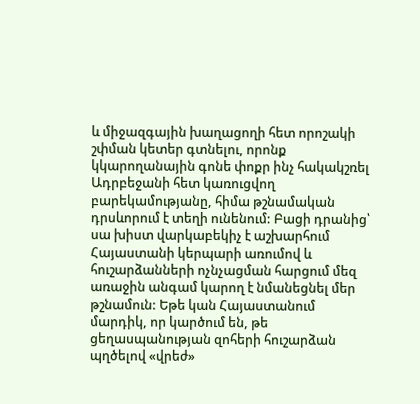և միջազգային խաղացողի հետ որոշակի շփման կետեր գտնելու, որոնք կկարողանային գոնե փոքր ինչ հակակշռել Ադրբեջանի հետ կառուցվող բարեկամությանը, հիմա թշնամական դրսևորում է տեղի ունենում: Բացի դրանից՝ սա խիստ վարկաբեկիչ է աշխարհում Հայաստանի կերպարի առումով և հուշարձանների ոչնչացման հարցում մեզ առաջին անգամ կարող է նմանեցնել մեր թշնամուն: Եթե կան Հայաստանում մարդիկ, որ կարծում են, թե ցեղասպանության զոհերի հուշարձան պղծելով «վրեժ»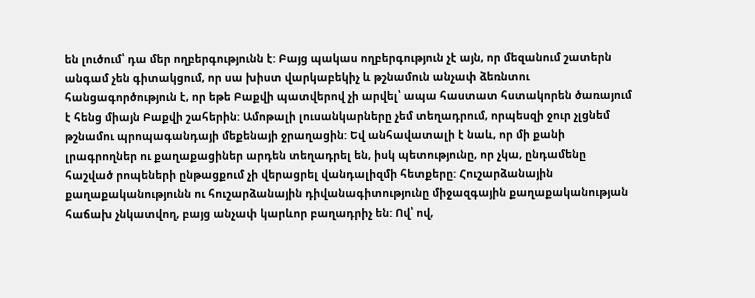են լուծում՝ դա մեր ողբերգությունն է: Բայց պակաս ողբերգություն չէ այն, որ մեզանում շատերն անգամ չեն գիտակցում, որ սա խիստ վարկաբեկիչ և թշնամուն անչափ ձեռնտու հանցագործություն է, որ եթե Բաքվի պատվերով չի արվել՝ ապա հաստատ հստակորեն ծառայում է հենց միայն Բաքվի շահերին: Ամոթալի լուսանկարները չեմ տեղադրում, որպեսզի ջուր չլցնեմ թշնամու պրոպագանդայի մեքենայի ջրաղացին: Եվ անհավատալի է նաև, որ մի քանի լրագրողներ ու քաղաքացիներ արդեն տեղադրել են, իսկ պետությունը, որ չկա, ընդամենը հաշված րոպեների ընթացքում չի վերացրել վանդալիզմի հետքերը: Հուշարձանային քաղաքականությունն ու հուշարձանային դիվանագիտությունը միջազգային քաղաքականության հաճախ չնկատվող, բայց անչափ կարևոր բաղադրիչ են: Ով՝ ով,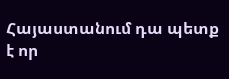Հայաստանում դա պետք է որ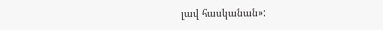լավ հասկանան»: